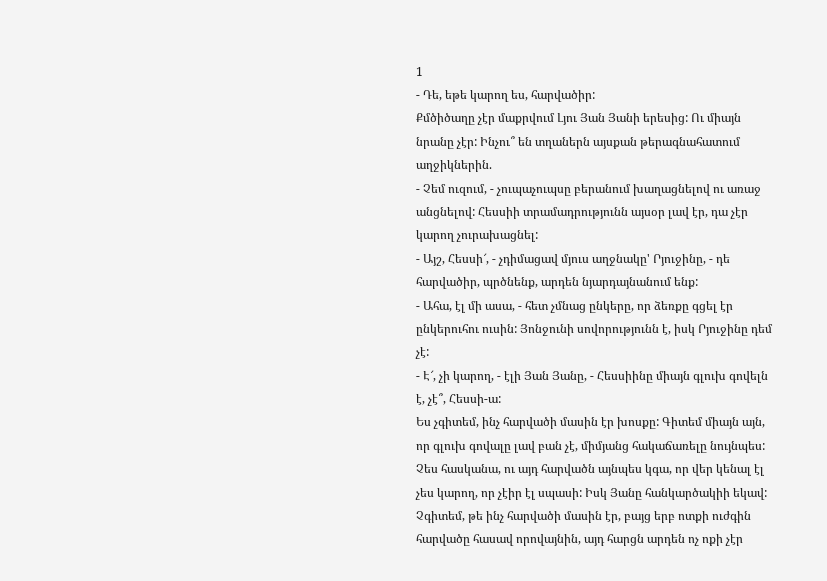1
- Դե, եթե կարող ես, հարվածիր:
Քմծիծաղը չէր մաքրվում Լյու Յան Յանի երեսից: Ու միայն նրանը չէր: Ինչու՞ են տղաներն այսքան թերագնահատում աղջիկներին.
- Չեմ ուզում, - չուպաչուպսը բերանում խաղացնելով ու առաջ անցնելով: Հեսսիի տրամադրությունն այսօր լավ էր, դա չէր կարող չուրախացնել:
- Այշ, Հեսսի՜, - չդիմացավ մյուս աղջնակը' Րյուջինը, - դե հարվածիր, պրծնենք, արդեն նյարդայնանում ենք:
- Ահա, էլ մի ասա, - հետ չմնաց ընկերը, որ ձեռքը գցել էր ընկերուհու ուսին: Յոնջունի սովորությունն է, իսկ Րյուջինը դեմ չէ:
- Է՜, չի կարող, - էլի Յան Յանը, - Հեսսիինը միայն գլուխ գովելն է, չէ՞, Հեսսի-ա:
Ես չգիտեմ, ինչ հարվածի մասին էր խոսքը: Գիտեմ միայն այն, որ գլուխ գովալը լավ բան չէ, միմյանց հակաճառելը նույնպես: Չես հասկանա, ու այդ հարվածն այնպես կգա, որ վեր կենալ էլ չես կարող, որ չէիր էլ սպասի: Իսկ Յանը հանկարծակիի եկավ: Չգիտեմ, թե ինչ հարվածի մասին էր, բայց երբ ոտքի ուժգին հարվածը հասավ որովայնին, այդ հարցն արդեն ոչ ոքի չէր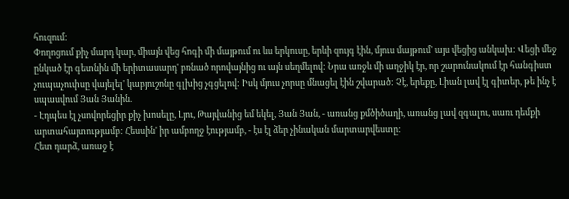հուզում:
Փողոցում քիչ մարդ կար, միայն վեց հոգի մի մայթում ու ևս երկուսը, երևի զույգ էին, մյուս մայթում' այս վեցից անկախ: Վեցի մեջ ընկած էր գետնին մի երիտասարդ' բռնած որովայնից ու այն սեղմելով: Նրա առջև մի աղջիկ էր, որ շարունակում էր հանգիստ չուպաչուփսը վայելել' կաբյուշոնը գլխից չգցելով: Իսկ մյուս չորսը մնացել էին շվարած: Չէ, երեքը, Լիան լավ էլ գիտեր, թե ինչ է սպասվում Յան Յանին.
- Էդպես էլ չսովորեցիր քիչ խոսելը, Լյու, Թայվանից եմ եկել, Յան Յան, - առանց քմծիծաղի, առանց լավ զգալու, սառւ դեմքի արտահայտությամբ: Հեսսին' իր ամբողջ էությամբ, - էս էլ ձեր չինական մարտարվեստը:
Հետ դարձ, առաջ է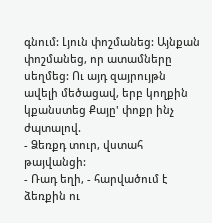գնում: Լյուն փոշմանեց: Այնքան փոշմանեց, որ ատամները սեղմեց: Ու այդ զայրույթն ավելի մեծացավ, երբ կողքին կքանստեց Քայը' փոքր ինչ ժպտալով.
- Ձեռքդ տուր, վստահ թայվանցի:
- Ռադ եղի, - հարվածում է ձեռքին ու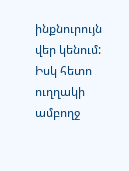ինքնուրույն վեր կենում:
Իսկ հետո ուղղակի ամբողջ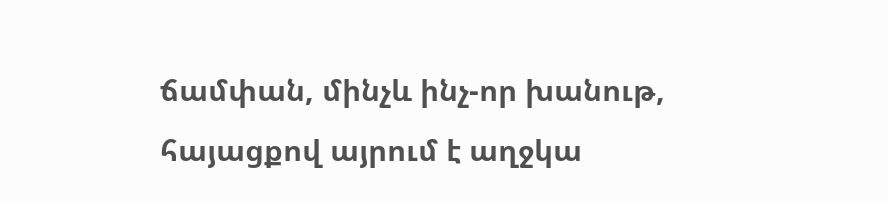ճամփան, մինչև ինչ-որ խանութ, հայացքով այրում է աղջկա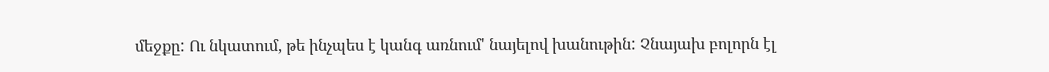մեջքը: Ու նկատում, թե ինչպես է կանգ առնում' նայելով խանութին: Չնայախ բոլորն էլ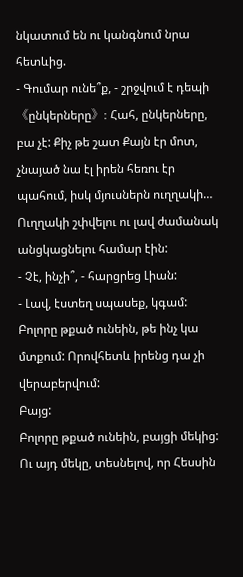նկատում են ու կանգնում նրա հետևից.
- Գումար ունե՞ք, - շրջվում է դեպի《ընկերները》: Հահ, ընկերները, բա չէ: Քիչ թե շատ Քայն էր մոտ, չնայած նա էլ իրեն հեռու էր պահում, իսկ մյուսներն ուղղակի… Ուղղակի շփվելու ու լավ ժամանակ անցկացնելու համար էին:
- Չէ, ինչի՞, - հարցրեց Լիան:
- Լավ, էստեղ սպասեք, կգամ:
Բոլորը թքած ունեին, թե ինչ կա մտքում: Որովհետև իրենց դա չի վերաբերվում:
Բայց:
Բոլորը թքած ունեին, բայցի մեկից: Ու այդ մեկը, տեսնելով, որ Հեսսին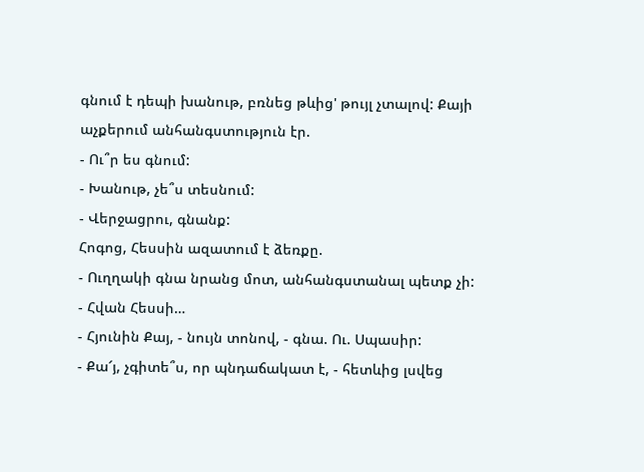գնում է դեպի խանութ, բռնեց թևից' թույլ չտալով: Քայի աչքերում անհանգստություն էր.
- Ու՞ր ես գնում:
- Խանութ, չե՞ս տեսնում:
- Վերջացրու, գնանք:
Հոգոց, Հեսսին ազատում է ձեռքը.
- Ուղղակի գնա նրանց մոտ, անհանգստանալ պետք չի:
- Հվան Հեսսի…
- Հյունին Քայ, - նույն տոնով, - գնա. Ու. Սպասիր:
- Քա՜յ, չգիտե՞ս, որ պնդաճակատ է, - հետևից լսվեց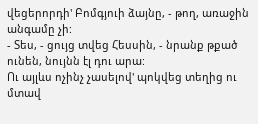վեցերորդի' Բոմգյուի ձայնը, - թող, առաջին անգամը չի:
- Տես, - ցույց տվեց Հեսսին, - նրանք թքած ունեն, նույնն էլ դու արա:
Ու այլևս ոչինչ չասելով' պոկվեց տեղից ու մտավ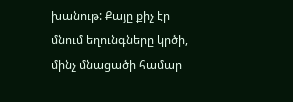խանութ: Քայը քիչ էր մնում եղունգները կրծի, մինչ մնացածի համար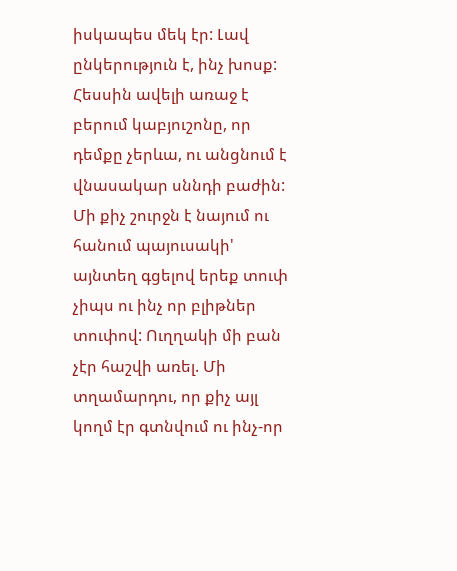իսկապես մեկ էր: Լավ ընկերություն է, ինչ խոսք:
Հեսսին ավելի առաջ է բերում կաբյուշոնը, որ դեմքը չերևա, ու անցնում է վնասակար սննդի բաժին: Մի քիչ շուրջն է նայում ու հանում պայուսակի' այնտեղ գցելով երեք տուփ չիպս ու ինչ որ բլիթներ տուփով: Ուղղակի մի բան չէր հաշվի առել. Մի տղամարդու, որ քիչ այլ կողմ էր գտնվում ու ինչ-որ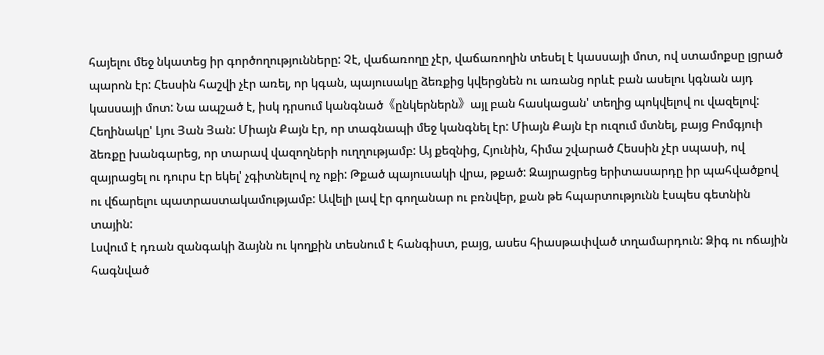հայելու մեջ նկատեց իր գործողությունները: Չէ, վաճառողը չէր, վաճառողին տեսել է կասսայի մոտ, ով ստամոքսը լցրած պարոն էր: Հեսսին հաշվի չէր առել, որ կգան, պայուսակը ձեռքից կվերցնեն ու առանց որևէ բան ասելու կգնան այդ կասսայի մոտ: Նա ապշած է, իսկ դրսում կանգնած《ընկերներն》այլ բան հասկացան' տեղից պոկվելով ու վազելով: Հեղինակը' Լյու Յան Յան: Միայն Քայն էր, որ տագնապի մեջ կանգնել էր: Միայն Քայն էր ուզում մտնել, բայց Բոմգյուի ձեռքը խանգարեց, որ տարավ վազողների ուղղությամբ: Այ քեզնից, Հյունին, հիմա շվարած Հեսսին չէր սպասի, ով զայրացել ու դուրս էր եկել' չգիտնելով ոչ ոքի: Թքած պայուսակի վրա, թքած: Զայրացրեց երիտասարդը իր պահվածքով ու վճարելու պատրաստակամությամբ: Ավելի լավ էր գողանար ու բռնվեր, քան թե հպարտությունն էսպես գետնին տային:
Լսվում է դռան զանգակի ձայնն ու կողքին տեսնում է հանգիստ, բայց, ասես հիասթափված տղամարդուն: Ձիգ ու ոճային հագնված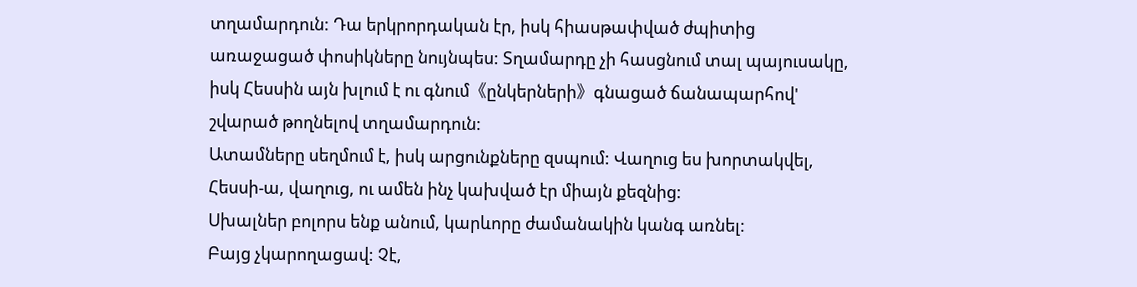տղամարդուն: Դա երկրորդական էր, իսկ հիասթափված ժպիտից առաջացած փոսիկները նույնպես: Տղամարդը չի հասցնում տալ պայուսակը, իսկ Հեսսին այն խլում է ու գնում《ընկերների》գնացած ճանապարհով' շվարած թողնելով տղամարդուն:
Ատամները սեղմում է, իսկ արցունքները զսպում: Վաղուց ես խորտակվել, Հեսսի-ա, վաղուց, ու ամեն ինչ կախված էր միայն քեզնից:
Սխալներ բոլորս ենք անում, կարևորը ժամանակին կանգ առնել:
Բայց չկարողացավ: Չէ,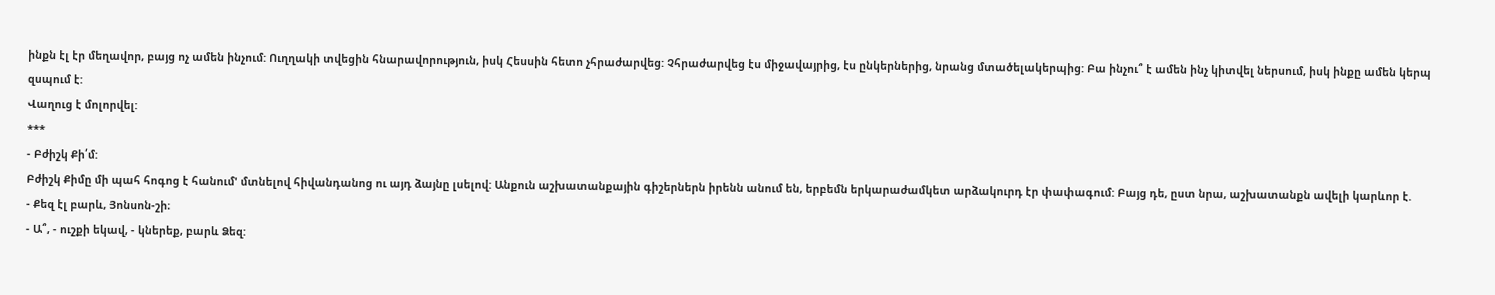ինքն էլ էր մեղավոր, բայց ոչ ամեն ինչում: Ուղղակի տվեցին հնարավորություն, իսկ Հեսսին հետո չհրաժարվեց: Չհրաժարվեց էս միջավայրից, էս ընկերներից, նրանց մտածելակերպից: Բա ինչու՞ է ամեն ինչ կիտվել ներսում, իսկ ինքը ամեն կերպ զսպում է:
Վաղուց է մոլորվել:
***
- Բժիշկ Քի՛մ:
Բժիշկ Քիմը մի պահ հոգոց է հանում' մտնելով հիվանդանոց ու այդ ձայնը լսելով: Անքուն աշխատանքային գիշերներն իրենն անում են, երբեմն երկարաժամկետ արձակուրդ էր փափագում: Բայց դե, ըստ նրա, աշխատանքն ավելի կարևոր է.
- Քեզ էլ բարև, Յոնսոն-շի։
- Ա՞, - ուշքի եկավ, - կներեք, բարև Ձեզ: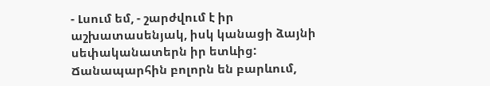- Լսում եմ, - շարժվում է իր աշխատասենյակ, իսկ կանացի ձայնի սեփականատերն իր ետևից: Ճանապարհին բոլորն են բարևում,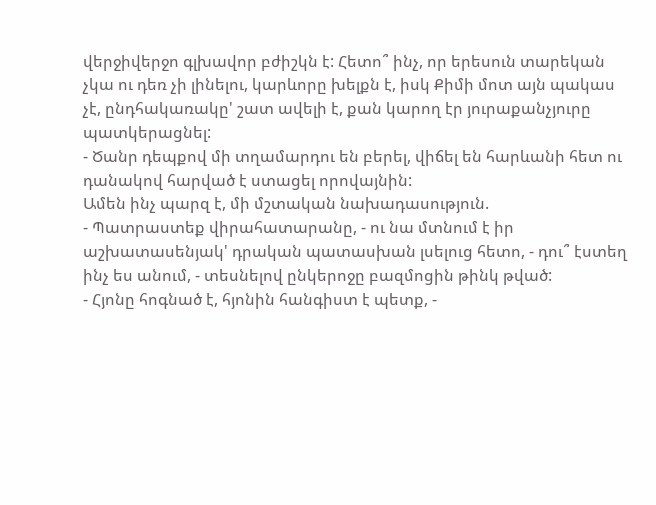վերջիվերջո գլխավոր բժիշկն է: Հետո՞ ինչ, որ երեսուն տարեկան չկա ու դեռ չի լինելու, կարևորը խելքն է, իսկ Քիմի մոտ այն պակաս չէ, ընդհակառակը' շատ ավելի է, քան կարող էր յուրաքանչյուրը պատկերացնել:
- Ծանր դեպքով մի տղամարդու են բերել, վիճել են հարևանի հետ ու դանակով հարված է ստացել որովայնին:
Ամեն ինչ պարզ է, մի մշտական նախադասություն.
- Պատրաստեք վիրահատարանը, - ու նա մտնում է իր աշխատասենյակ' դրական պատասխան լսելուց հետո, - դու՞ էստեղ ինչ ես անում, - տեսնելով ընկերոջը բազմոցին թինկ թված:
- Հյոնը հոգնած է, հյոնին հանգիստ է պետք, -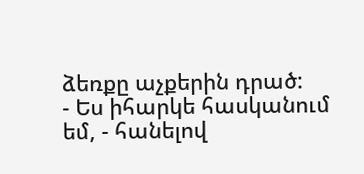ձեռքը աչքերին դրած:
- Ես իհարկե հասկանում եմ, - հանելով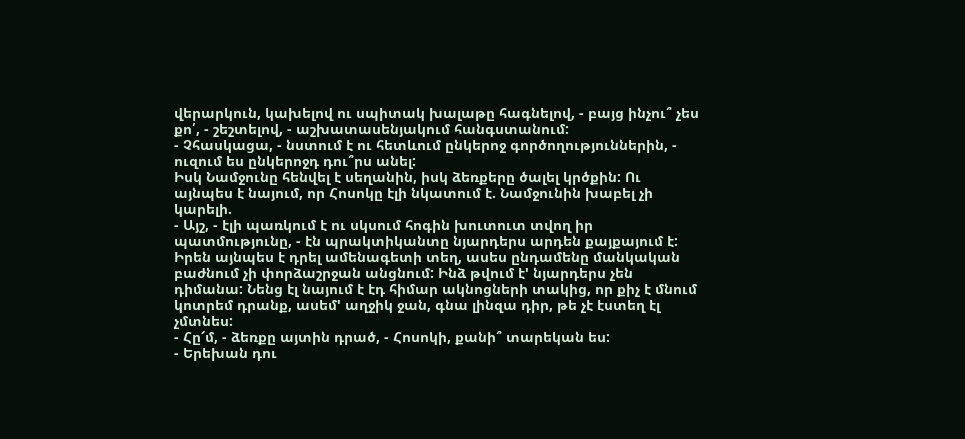վերարկուն, կախելով ու սպիտակ խալաթը հագնելով, - բայց ինչու՞ չես քո՛, - շեշտելով, - աշխատասենյակում հանգստանում:
- Չհասկացա, - նստում է ու հետևում ընկերոջ գործողություններին, - ուզում ես ընկերոջդ դու՞րս անել:
Իսկ Նամջունը հենվել է սեղանին, իսկ ձեռքերը ծալել կրծքին: Ու այնպես է նայում, որ Հոսոկը էլի նկատում է. Նամջունին խաբել չի կարելի.
- Այշ, - էլի պառկում է ու սկսում հոգին խուտուտ տվող իր պատմությունը, - էն պրակտիկանտը նյարդերս արդեն քայքայում է: Իրեն այնպես է դրել ամենագետի տեղ, ասես ընդամենը մանկական բաժնում չի փորձաշրջան անցնում: Ինձ թվում է' նյարդերս չեն դիմանա: Նենց էլ նայում է էդ հիմար ակնոցների տակից, որ քիչ է մնում կոտրեմ դրանք, ասեմ' աղջիկ ջան, գնա լինզա դիր, թե չէ էստեղ էլ չմտնես:
- Հը՜մ, - ձեռքը այտին դրած, - Հոսոկի, քանի՞ տարեկան ես:
- Երեխան դու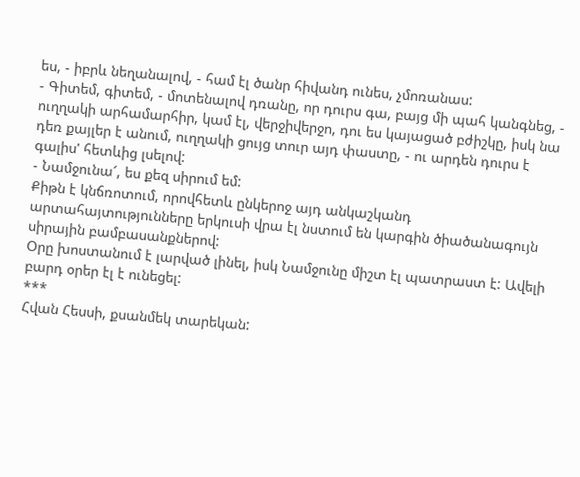ես, - իբրև նեղանալով, - համ էլ ծանր հիվանդ ունես, չմոռանաս:
- Գիտեմ, գիտեմ, - մոտենալով դռանը, որ դուրս գա, բայց մի պահ կանգնեց, - ուղղակի արհամարհիր, կամ էլ, վերջիվերջո, դու ես կայացած բժիշկը, իսկ նա դեռ քայլեր է անում, ուղղակի ցույց տուր այդ փաստը, - ու արդեն դուրս է գալիս' հետևից լսելով:
- Նամջունա՜, ես քեզ սիրում եմ:
Քիթն է կնճռոտում, որովհետև ընկերոջ այդ անկաշկանդ արտահայտությունները երկուսի վրա էլ նստում են կարգին ծիածանագույն սիրային բամբասանքներով:
Օրը խոստանում է լարված լինել, իսկ Նամջունը միշտ էլ պատրաստ է: Ավելի բարդ օրեր էլ է ունեցել:
***
Հվան Հեսսի, քսանմեկ տարեկան: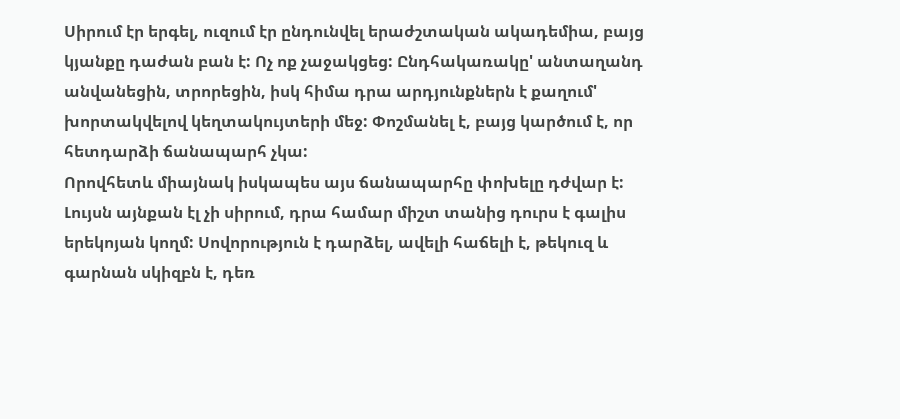Սիրում էր երգել, ուզում էր ընդունվել երաժշտական ակադեմիա, բայց կյանքը դաժան բան է: Ոչ ոք չաջակցեց: Ընդհակառակը' անտաղանդ անվանեցին, տրորեցին, իսկ հիմա դրա արդյունքներն է քաղում' խորտակվելով կեղտակույտերի մեջ: Փոշմանել է, բայց կարծում է, որ հետդարձի ճանապարհ չկա:
Որովհետև միայնակ իսկապես այս ճանապարհը փոխելը դժվար է:
Լույսն այնքան էլ չի սիրում, դրա համար միշտ տանից դուրս է գալիս երեկոյան կողմ: Սովորություն է դարձել, ավելի հաճելի է, թեկուզ և գարնան սկիզբն է, դեռ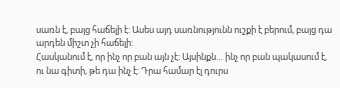սառն է, բայց հաճելի է: Ասես այդ սառնությունն ուշքի է բերում, բայց դա արդեն միշտ չի հաճելի:
Հասկանում է, որ ինչ որ բան այն չէ: Այսինքն… ինչ որ բան պակասում է, ու նա գիտի, թե դա ինչ է: Դրա համար էլ դուրս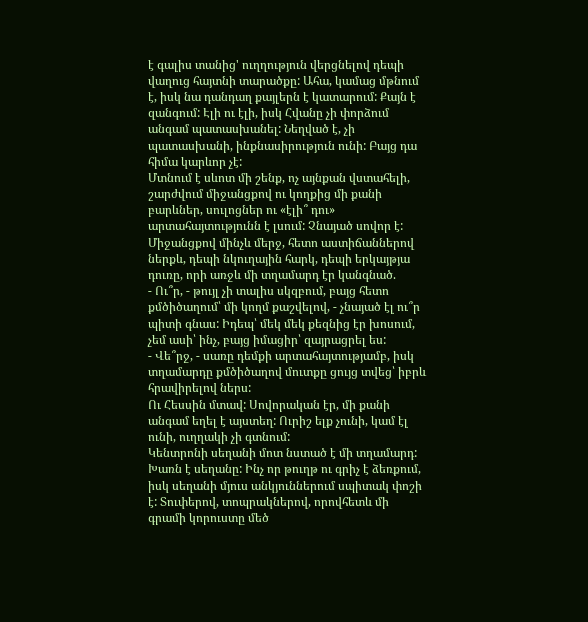է գալիս տանից' ուղղություն վերցնելով դեպի վաղուց հայտնի տարածքը: Ահա, կամաց մթնում է, իսկ նա դանդաղ քայլերն է կատարում: Քայն է զանգում: Էլի ու էլի, իսկ Հվանը չի փորձում անգամ պատասխանել: Նեղված է, չի պատասխանի, ինքնասիրություն ունի: Բայց դա հիմա կարևոր չէ:
Մտնում է սևոտ մի շենք, ոչ այնքան վստահելի, շարժվում միջանցքով ու կողքից մի քանի բարևներ, սուլոցներ ու «էլի՞ դու» արտահայտությունն է լսում: Չնայած սովոր է:
Միջանցքով մինչև մերջ, հետո աստիճաններով ներքև, դեպի նկուղային հարկ, դեպի երկայթյա դուռը, որի առջև մի տղամարդ էր կանգնած.
- Ու՞ր, - թույլ չի տալիս սկզբում, բայց հետո քմծիծաղում՝ մի կողմ քաշվելով, - չնայած էլ ու՞ր պիտի գնաս: Իդեպ՝ մեկ մեկ քեզնից էր խոսում, չեմ ասի՝ ինչ, բայց իմացիր՝ զայրացրել ես:
- Վե՞րջ, - սառը դեմքի արտահայտությամբ, իսկ տղամարդը քմծիծաղով մուտքը ցույց տվեց՝ իբրև հրավիրելով ներս:
Ու Հեսսին մտավ: Սովորական էր, մի քանի անգամ եղել է այստեղ: Ուրիշ ելք չունի, կամ էլ ունի, ուղղակի չի գտնում:
Կենտրոնի սեղանի մոտ նստած է մի տղամարդ: Խառն է սեղանը: Ինչ որ թուղթ ու գրիչ է ձեռքում, իսկ սեղանի մյուս անկյուններում սպիտակ փոշի է: Տուփերով, տոպրակներով, որովհետև մի գրամի կորուստը մեծ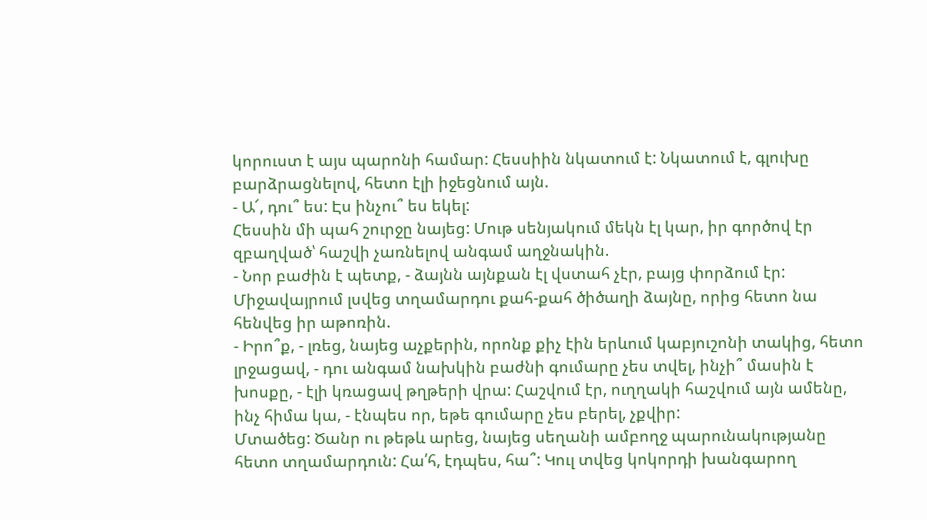կորուստ է այս պարոնի համար: Հեսսիին նկատում է: Նկատում է, գլուխը բարձրացնելով, հետո էլի իջեցնում այն.
- Ա՜, դու՞ ես: Էս ինչու՞ ես եկել:
Հեսսին մի պահ շուրջը նայեց: Մութ սենյակում մեկն էլ կար, իր գործով էր զբաղված՝ հաշվի չառնելով անգամ աղջնակին.
- Նոր բաժին է պետք, - ձայնն այնքան էլ վստահ չէր, բայց փորձում էր:
Միջավայրում լսվեց տղամարդու քահ-քահ ծիծաղի ձայնը, որից հետո նա հենվեց իր աթոռին.
- Իրո՞ք, - լռեց, նայեց աչքերին, որոնք քիչ էին երևում կաբյուշոնի տակից, հետո լրջացավ, - դու անգամ նախկին բաժնի գումարը չես տվել, ինչի՞ մասին է խոսքը, - էլի կռացավ թղթերի վրա: Հաշվում էր, ուղղակի հաշվում այն ամենը, ինչ հիմա կա, - էնպես որ, եթե գումարը չես բերել, չքվիր:
Մտածեց: Ծանր ու թեթև արեց, նայեց սեղանի ամբողջ պարունակությանը հետո տղամարդուն: Հա՛հ, էդպես, հա՞: Կուլ տվեց կոկորդի խանգարող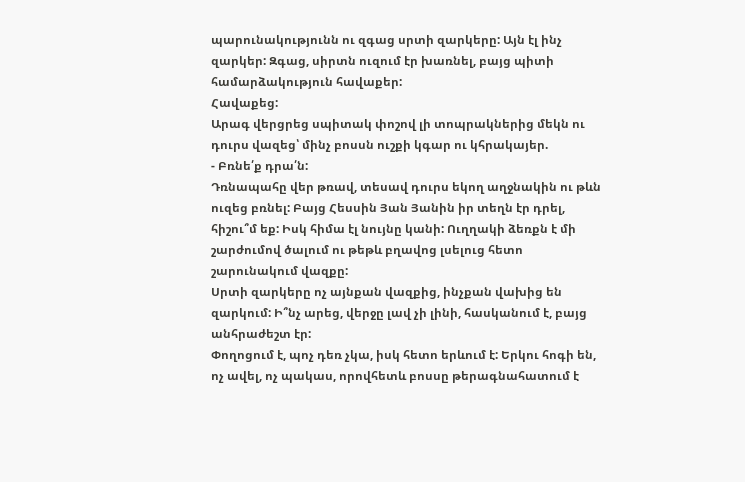պարունակությունն ու զգաց սրտի զարկերը: Այն էլ ինչ զարկեր: Զգաց, սիրտն ուզում էր խառնել, բայց պիտի համարձակություն հավաքեր:
Հավաքեց:
Արագ վերցրեց սպիտակ փոշով լի տոպրակներից մեկն ու դուրս վազեց՝ մինչ բոսսն ուշքի կգար ու կհրակայեր.
- Բռնե՛ք դրա՛ն:
Դռնապահը վեր թռավ, տեսավ դուրս եկող աղջնակին ու թևն ուզեց բռնել: Բայց Հեսսին Յան Յանին իր տեղն էր դրել, հիշու՞մ եք: Իսկ հիմա էլ նույնը կանի: Ուղղակի ձեռքն է մի շարժումով ծալում ու թեթև բղավոց լսելուց հետո շարունակում վազքը:
Սրտի զարկերը ոչ այնքան վազքից, ինչքան վախից են զարկում: Ի՞նչ արեց, վերջը լավ չի լինի, հասկանում է, բայց անհրաժեշտ էր:
Փողոցում է, պոչ դեռ չկա, իսկ հետո երևում է: Երկու հոգի են, ոչ ավել, ոչ պակաս, որովհետև բոսսը թերագնահատում է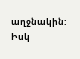աղջնակին: Իսկ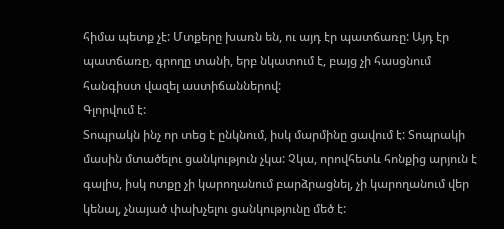հիմա պետք չէ: Մտքերը խառն են, ու այդ էր պատճառը: Այդ էր պատճառը, գրողը տանի, երբ նկատում է, բայց չի հասցնում հանգիստ վազել աստիճաններով:
Գլորվում է:
Տոպրակն ինչ որ տեց է ընկնում, իսկ մարմինը ցավում է: Տոպրակի մասին մտածելու ցանկություն չկա: Չկա, որովհետև հոնքից արյուն է գալիս, իսկ ոտքը չի կարողանում բարձրացնել, չի կարողանում վեր կենալ, չնայած փախչելու ցանկությունը մեծ է: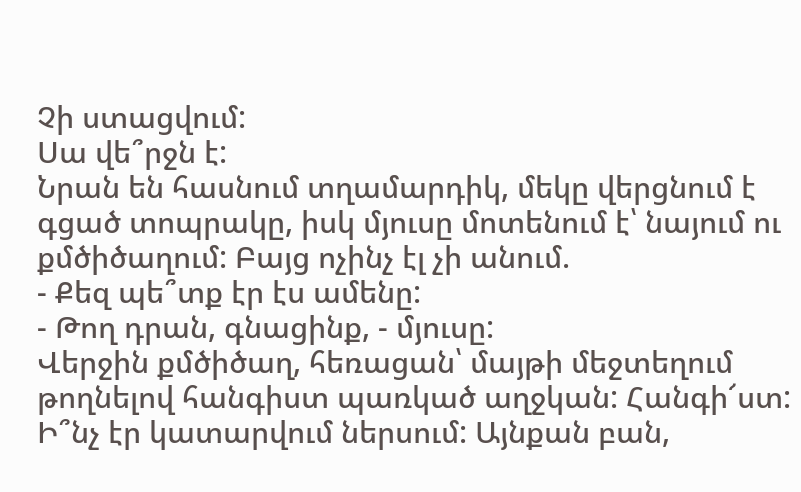Չի ստացվում:
Սա վե՞րջն է:
Նրան են հասնում տղամարդիկ, մեկը վերցնում է գցած տոպրակը, իսկ մյուսը մոտենում է՝ նայում ու քմծիծաղում: Բայց ոչինչ էլ չի անում.
- Քեզ պե՞տք էր էս ամենը:
- Թող դրան, գնացինք, - մյուսը:
Վերջին քմծիծաղ, հեռացան՝ մայթի մեջտեղում թողնելով հանգիստ պառկած աղջկան: Հանգի՜ստ: Ի՞նչ էր կատարվում ներսում: Այնքան բան,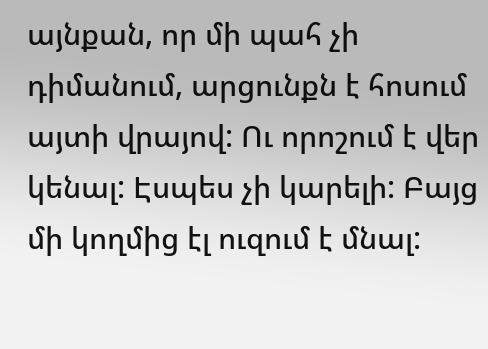այնքան, որ մի պահ չի դիմանում, արցունքն է հոսում այտի վրայով: Ու որոշում է վեր կենալ: Էսպես չի կարելի: Բայց մի կողմից էլ ուզում է մնալ: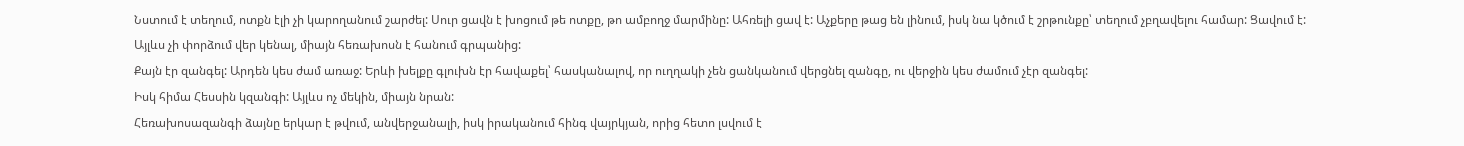Նստում է տեղում, ոտքն էլի չի կարողանում շարժել: Սուր ցավն է խոցում թե ոտքը, թո ամբողջ մարմինը: Ահռելի ցավ է: Աչքերը թաց են լինում, իսկ նա կծում է շրթունքը՝ տեղում չբղավելու համար: Ցավում է:
Այլևս չի փորձում վեր կենալ, միայն հեռախոսն է հանում գրպանից:
Քայն էր զանգել: Արդեն կես ժամ առաջ: Երևի խելքը գլուխն էր հավաքել՝ հասկանալով, որ ուղղակի չեն ցանկանում վերցնել զանգը, ու վերջին կես ժամում չէր զանգել:
Իսկ հիմա Հեսսին կզանգի: Այլևս ոչ մեկին, միայն նրան:
Հեռախոսազանգի ձայնը երկար է թվում, անվերջանալի, իսկ իրականում հինգ վայրկյան, որից հետո լսվում է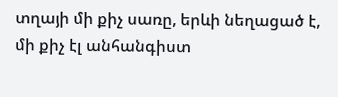տղայի մի քիչ սառը, երևի նեղացած է, մի քիչ էլ անհանգիստ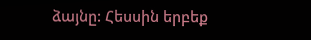ձայնը: Հեսսին երբեք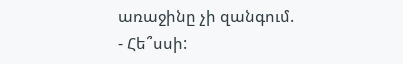առաջինը չի զանգում.
- Հե՞սսի: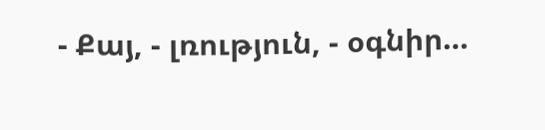- Քայ, - լռություն, - օգնիր…